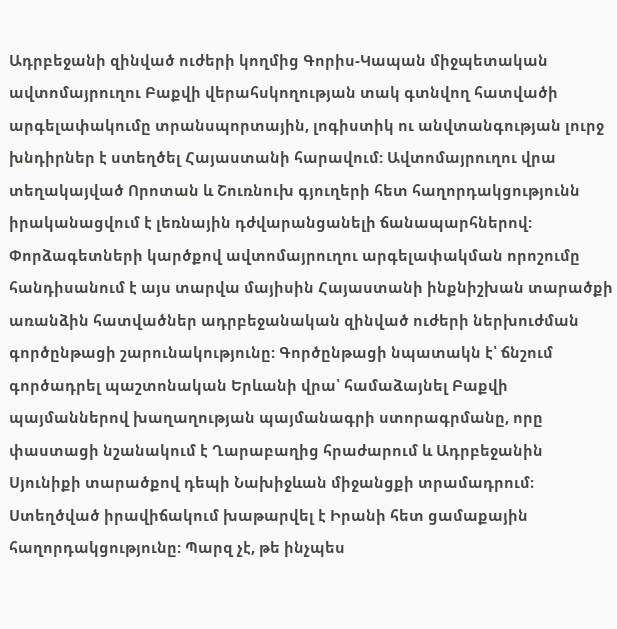Ադրբեջանի զինված ուժերի կողմից Գորիս-Կապան միջպետական ավտոմայրուղու Բաքվի վերահսկողության տակ գտնվող հատվածի արգելափակումը տրանսպորտային, լոգիստիկ ու անվտանգության լուրջ խնդիրներ է ստեղծել Հայաստանի հարավում: Ավտոմայրուղու վրա տեղակայված Որոտան և Շուռնուխ գյուղերի հետ հաղորդակցությունն իրականացվում է լեռնային դժվարանցանելի ճանապարհներով:
Փորձագետների կարծքով ավտոմայրուղու արգելափակման որոշումը հանդիսանում է այս տարվա մայիսին Հայաստանի ինքնիշխան տարածքի առանձին հատվածներ ադրբեջանական զինված ուժերի ներխուժման գործընթացի շարունակությունը: Գործընթացի նպատակն է՝ ճնշում գործադրել պաշտոնական Երևանի վրա՝ համաձայնել Բաքվի պայմաններով խաղաղության պայմանագրի ստորագրմանը, որը փաստացի նշանակում է Ղարաբաղից հրաժարում և Ադրբեջանին Սյունիքի տարածքով դեպի Նախիջևան միջանցքի տրամադրում։
Ստեղծված իրավիճակում խաթարվել է Իրանի հետ ցամաքային հաղորդակցությունը: Պարզ չէ, թե ինչպես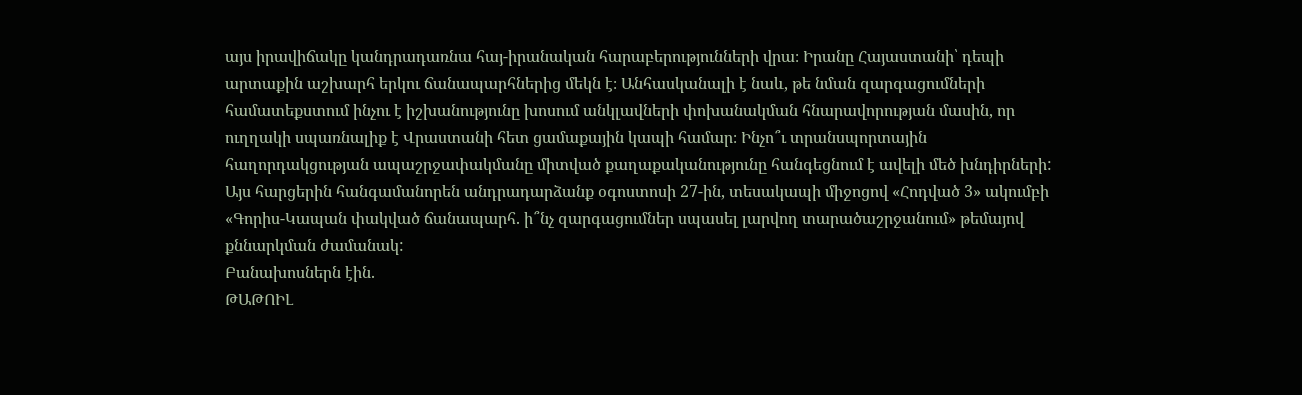այս իրավիճակը կանդրադառնա հայ-իրանական հարաբերությունների վրա։ Իրանը Հայաստանի՝ դեպի արտաքին աշխարհ երկու ճանապարհներից մեկն է։ Անհասկանալի է նաև, թե նման զարգացումների համատեքստում ինչու է իշխանությունը խոսում անկլավների փոխանակման հնարավորության մասին, որ ուղղակի սպառնալիք է Վրաստանի հետ ցամաքային կապի համար։ Ինչո՞ւ տրանսպորտային հաղորդակցության ապաշրջափակմանը միտված քաղաքականությունը հանգեցնում է ավելի մեծ խնդիրների:
Այս հարցերին հանգամանորեն անդրադարձանք օգոստոսի 27-ին, տեսակապի միջոցով «Հոդված 3» ակումբի «Գորիս-Կապան փակված ճանապարհ. ի՞նչ զարգացումներ սպասել լարվող տարածաշրջանում» թեմայով քննարկման ժամանակ:
Բանախոսներն էին.
ԹԱԹՈԻԼ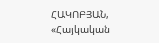ՀԱԿՈԲՅԱՆ, «Հայկական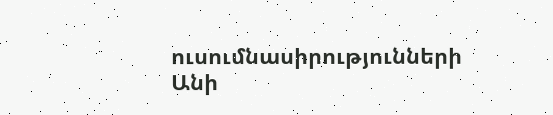ուսումնասիրությունների Անի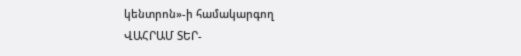կենտրոն»-ի համակարգող
ՎԱՀՐԱՄ ՏԵՐ-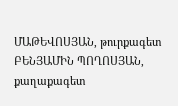ՄԱԹԵՎՈՍՅԱՆ, թուրքագետ
ԲԵՆՅԱՄԻՆ ՊՈՂՈՍՅԱՆ, քաղաքագետ